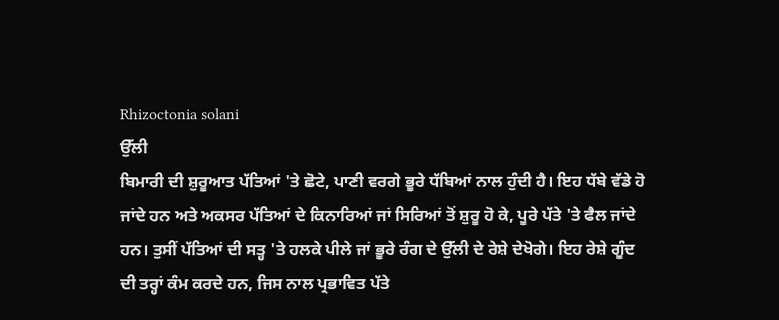Rhizoctonia solani
ਉੱਲੀ
ਬਿਮਾਰੀ ਦੀ ਸ਼ੁਰੂਆਤ ਪੱਤਿਆਂ 'ਤੇ ਛੋਟੇ, ਪਾਣੀ ਵਰਗੇ ਭੂਰੇ ਧੱਬਿਆਂ ਨਾਲ ਹੁੰਦੀ ਹੈ। ਇਹ ਧੱਬੇ ਵੱਡੇ ਹੋ ਜਾਂਦੇ ਹਨ ਅਤੇ ਅਕਸਰ ਪੱਤਿਆਂ ਦੇ ਕਿਨਾਰਿਆਂ ਜਾਂ ਸਿਰਿਆਂ ਤੋਂ ਸ਼ੁਰੂ ਹੋ ਕੇ, ਪੂਰੇ ਪੱਤੇ 'ਤੇ ਫੈਲ ਜਾਂਦੇ ਹਨ। ਤੁਸੀਂ ਪੱਤਿਆਂ ਦੀ ਸਤ੍ਹ 'ਤੇ ਹਲਕੇ ਪੀਲੇ ਜਾਂ ਭੂਰੇ ਰੰਗ ਦੇ ਉੱਲੀ ਦੇ ਰੇਸ਼ੇ ਦੇਖੋਗੇ। ਇਹ ਰੇਸ਼ੇ ਗੂੰਦ ਦੀ ਤਰ੍ਹਾਂ ਕੰਮ ਕਰਦੇ ਹਨ, ਜਿਸ ਨਾਲ ਪ੍ਰਭਾਵਿਤ ਪੱਤੇ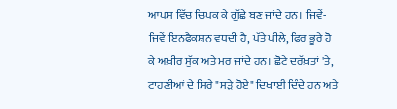ਆਪਸ ਵਿੱਚ ਚਿਪਕ ਕੇ ਗੁੱਛੇ ਬਣ ਜਾਂਦੇ ਹਨ। ਜਿਵੇਂ-ਜਿਵੇਂ ਇਨਫੈਕਸ਼ਨ ਵਧਦੀ ਹੈ, ਪੱਤੇ ਪੀਲੇ, ਫਿਰ ਭੂਰੇ ਹੋ ਕੇ ਅਖ਼ੀਰ ਸੁੱਕ ਅਤੇ ਮਰ ਜਾਂਦੇ ਹਨ। ਛੋਟੇ ਦਰੱਖ਼ਤਾਂ 'ਤੇ, ਟਾਹਣੀਆਂ ਦੇ ਸਿਰੇ "ਸੜੇ ਹੋਏ" ਦਿਖਾਈ ਦਿੰਦੇ ਹਨ ਅਤੇ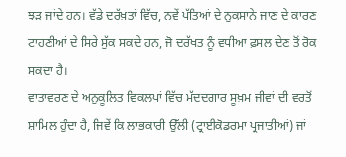ਝੜ ਜਾਂਦੇ ਹਨ। ਵੱਡੇ ਦਰੱਖ਼ਤਾਂ ਵਿੱਚ, ਨਵੇਂ ਪੱਤਿਆਂ ਦੇ ਨੁਕਸਾਨੇ ਜਾਣ ਦੇ ਕਾਰਣ ਟਾਹਣੀਆਂ ਦੇ ਸਿਰੇ ਸੁੱਕ ਸਕਦੇ ਹਨ, ਜੋ ਦਰੱਖਤ ਨੂੰ ਵਧੀਆ ਫ਼ਸਲ ਦੇਣ ਤੋਂ ਰੋਕ ਸਕਦਾ ਹੈ।
ਵਾਤਾਵਰਣ ਦੇ ਅਨੁਕੂਲਿਤ ਵਿਕਲਪਾਂ ਵਿੱਚ ਮੱਦਦਗਾਰ ਸੂਖ਼ਮ ਜੀਵਾਂ ਦੀ ਵਰਤੋਂ ਸ਼ਾਮਿਲ ਹੁੰਦਾ ਹੈ, ਜਿਵੇਂ ਕਿ ਲਾਭਕਾਰੀ ਉੱਲੀ (ਟ੍ਰਾਈਕੋਡਰਮਾ ਪ੍ਰਜਾਤੀਆਂ) ਜਾਂ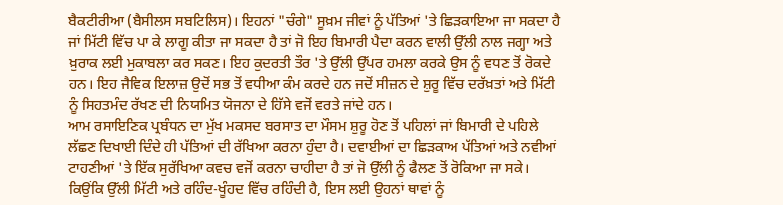ਬੈਕਟੀਰੀਆ (ਬੈਸੀਲਸ ਸਬਟਿਲਿਸ)। ਇਹਨਾਂ "ਚੰਗੇ" ਸੂਖ਼ਮ ਜੀਵਾਂ ਨੂੰ ਪੱਤਿਆਂ 'ਤੇ ਛਿੜਕਾਇਆ ਜਾ ਸਕਦਾ ਹੈ ਜਾਂ ਮਿੱਟੀ ਵਿੱਚ ਪਾ ਕੇ ਲਾਗੂ ਕੀਤਾ ਜਾ ਸਕਦਾ ਹੈ ਤਾਂ ਜੋ ਇਹ ਬਿਮਾਰੀ ਪੈਦਾ ਕਰਨ ਵਾਲੀ ਉੱਲੀ ਨਾਲ ਜਗ੍ਹਾ ਅਤੇ ਖ਼ੁਰਾਕ ਲਈ ਮੁਕਾਬਲਾ ਕਰ ਸਕਣ। ਇਹ ਕੁਦਰਤੀ ਤੌਰ 'ਤੇ ਉੱਲੀ ਉੱਪਰ ਹਮਲਾ ਕਰਕੇ ਉਸ ਨੂੰ ਵਧਣ ਤੋਂ ਰੋਕਦੇ ਹਨ। ਇਹ ਜੈਵਿਕ ਇਲਾਜ਼ ਉਦੋਂ ਸਭ ਤੋਂ ਵਧੀਆ ਕੰਮ ਕਰਦੇ ਹਨ ਜਦੋਂ ਸੀਜ਼ਨ ਦੇ ਸ਼ੁਰੂ ਵਿੱਚ ਦਰੱਖ਼ਤਾਂ ਅਤੇ ਮਿੱਟੀ ਨੂੰ ਸਿਹਤਮੰਦ ਰੱਖਣ ਦੀ ਨਿਯਮਿਤ ਯੋਜਨਾ ਦੇ ਹਿੱਸੇ ਵਜੋਂ ਵਰਤੇ ਜਾਂਦੇ ਹਨ।
ਆਮ ਰਸਾਇਣਿਕ ਪ੍ਰਬੰਧਨ ਦਾ ਮੁੱਖ ਮਕਸਦ ਬਰਸਾਤ ਦਾ ਮੌਸਮ ਸ਼ੁਰੂ ਹੋਣ ਤੋਂ ਪਹਿਲਾਂ ਜਾਂ ਬਿਮਾਰੀ ਦੇ ਪਹਿਲੇ ਲੱਛਣ ਦਿਖਾਈ ਦਿੰਦੇ ਹੀ ਪੱਤਿਆਂ ਦੀ ਰੱਖਿਆ ਕਰਨਾ ਹੁੰਦਾ ਹੈ। ਦਵਾਈਆਂ ਦਾ ਛਿੜਕਾਅ ਪੱਤਿਆਂ ਅਤੇ ਨਵੀਆਂ ਟਾਹਣੀਆਂ 'ਤੇ ਇੱਕ ਸੁਰੱਖਿਆ ਕਵਚ ਵਜੋਂ ਕਰਨਾ ਚਾਹੀਦਾ ਹੈ ਤਾਂ ਜੋ ਉੱਲੀ ਨੂੰ ਫੈਲਣ ਤੋਂ ਰੋਕਿਆ ਜਾ ਸਕੇ। ਕਿਉਂਕਿ ਉੱਲੀ ਮਿੱਟੀ ਅਤੇ ਰਹਿੰਦ-ਖੂੰਹਦ ਵਿੱਚ ਰਹਿੰਦੀ ਹੈ, ਇਸ ਲਈ ਉਹਨਾਂ ਥਾਵਾਂ ਨੂੰ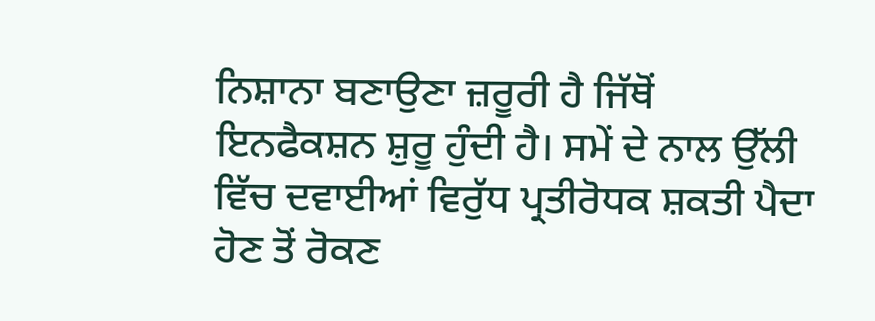ਨਿਸ਼ਾਨਾ ਬਣਾਉਣਾ ਜ਼ਰੂਰੀ ਹੈ ਜਿੱਥੋਂ ਇਨਫੈਕਸ਼ਨ ਸ਼ੁਰੂ ਹੁੰਦੀ ਹੈ। ਸਮੇਂ ਦੇ ਨਾਲ ਉੱਲੀ ਵਿੱਚ ਦਵਾਈਆਂ ਵਿਰੁੱਧ ਪ੍ਰਤੀਰੋਧਕ ਸ਼ਕਤੀ ਪੈਦਾ ਹੋਣ ਤੋਂ ਰੋਕਣ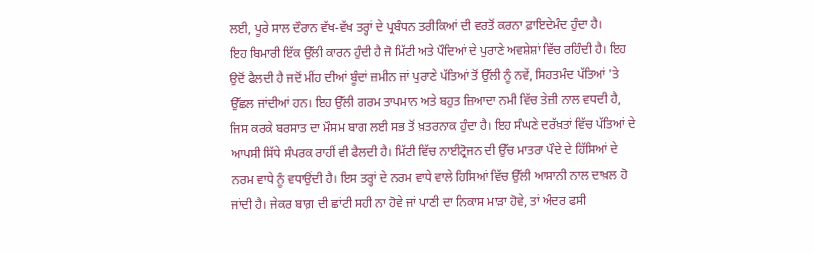ਲਈ, ਪੂਰੇ ਸਾਲ ਦੌਰਾਨ ਵੱਖ-ਵੱਖ ਤਰ੍ਹਾਂ ਦੇ ਪ੍ਰਬੰਧਨ ਤਰੀਕਿਆਂ ਦੀ ਵਰਤੋਂ ਕਰਨਾ ਫ਼ਾਇਦੇਮੰਦ ਹੁੰਦਾ ਹੈ।
ਇਹ ਬਿਮਾਰੀ ਇੱਕ ਉੱਲੀ ਕਾਰਨ ਹੁੰਦੀ ਹੈ ਜੋ ਮਿੱਟੀ ਅਤੇ ਪੌਦਿਆਂ ਦੇ ਪੁਰਾਣੇ ਅਵਸ਼ੇਸ਼ਾਂ ਵਿੱਚ ਰਹਿੰਦੀ ਹੈ। ਇਹ ਉਦੋਂ ਫੈਲਦੀ ਹੈ ਜਦੋਂ ਮੀਂਹ ਦੀਆਂ ਬੂੰਦਾਂ ਜ਼ਮੀਨ ਜਾਂ ਪੁਰਾਣੇ ਪੱਤਿਆਂ ਤੋਂ ਉੱਲੀ ਨੂੰ ਨਵੇਂ, ਸਿਹਤਮੰਦ ਪੱਤਿਆਂ 'ਤੇ ਉੱਛਲ ਜਾਂਦੀਆਂ ਹਨ। ਇਹ ਉੱਲੀ ਗਰਮ ਤਾਪਮਾਨ ਅਤੇ ਬਹੁਤ ਜ਼ਿਆਦਾ ਨਮੀ ਵਿੱਚ ਤੇਜ਼ੀ ਨਾਲ ਵਧਦੀ ਹੈ, ਜਿਸ ਕਰਕੇ ਬਰਸਾਤ ਦਾ ਮੌਸਮ ਬਾਗ ਲਈ ਸਭ ਤੋਂ ਖ਼ਤਰਨਾਕ ਹੁੰਦਾ ਹੈ। ਇਹ ਸੰਘਣੇ ਦਰੱਖ਼ਤਾਂ ਵਿੱਚ ਪੱਤਿਆਂ ਦੇ ਆਪਸੀ ਸਿੱਧੇ ਸੰਪਰਕ ਰਾਹੀਂ ਵੀ ਫੈਲਦੀ ਹੈ। ਮਿੱਟੀ ਵਿੱਚ ਨਾਈਟ੍ਰੋਜਨ ਦੀ ਉੱਚ ਮਾਤਰਾ ਪੌਦੇ ਦੇ ਹਿੱਸਿਆਂ ਦੇ ਨਰਮ ਵਾਧੇ ਨੂੰ ਵਧਾਉਂਦੀ ਹੈ। ਇਸ ਤਰ੍ਹਾਂ ਦੇ ਨਰਮ ਵਾਧੇ ਵਾਲੇ ਹਿਸਿਆਂ ਵਿੱਚ ਉੱਲੀ ਆਸਾਨੀ ਨਾਲ ਦਾਖ਼ਲ ਹੋ ਜਾਂਦੀ ਹੈ। ਜੇਕਰ ਬਾਗ਼ ਦੀ ਛਾਂਟੀ ਸਹੀ ਨਾ ਹੋਵੇ ਜਾਂ ਪਾਣੀ ਦਾ ਨਿਕਾਸ ਮਾੜਾ ਹੋਵੇ, ਤਾਂ ਅੰਦਰ ਫਸੀ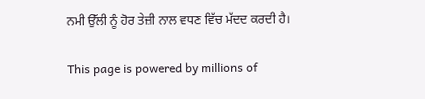ਨਮੀ ਉੱਲੀ ਨੂੰ ਹੋਰ ਤੇਜ਼ੀ ਨਾਲ ਵਧਣ ਵਿੱਚ ਮੱਦਦ ਕਰਦੀ ਹੈ।

This page is powered by millions of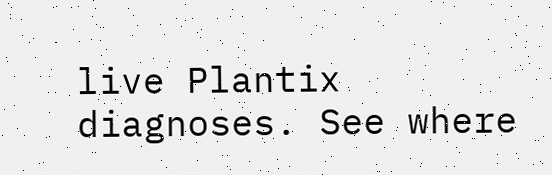live Plantix diagnoses. See where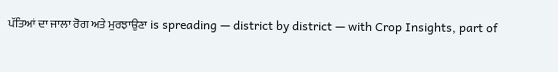ਪੱਤਿਆਂ ਦਾ ਜਾਲਾ ਰੋਗ ਅਤੇ ਮੁਰਝਾਉਣਾ is spreading — district by district — with Crop Insights, part of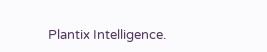Plantix Intelligence.